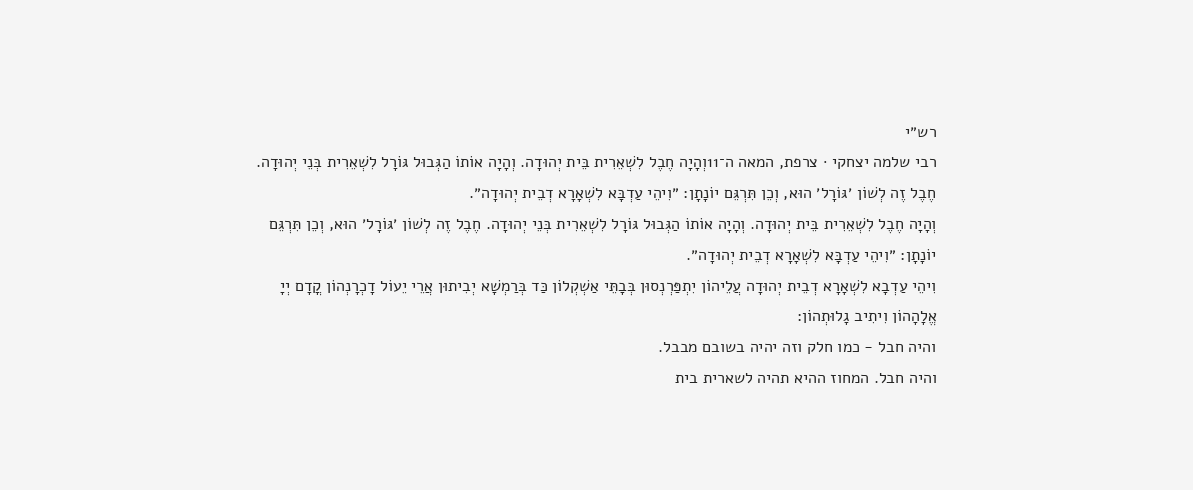רש״י
רבי שלמה יצחקי · צרפת, המאה ה־11וְהָיָה חֶבֶל לִשְׁאֵרִית בֵּית יְהוּדָה. וְהָיָה אוֹתוֹ הַגְּבוּל גּוֹרָל לִשְׁאֵרִית בְּנֵי יְהוּדָה. חֶבֶל זֶה לְשׁוֹן ׳גּוֹרָל׳ הוּא, וְכֵן תִּרְגֵּם יוֹנָתָן: ״וִיהֵי עַדְבָּא לִשְׁאָרָא דְבֵית יְהוּדָה״.
וְהָיָה חֶבֶל לִשְׁאֵרִית בֵּית יְהוּדָה. וְהָיָה אוֹתוֹ הַגְּבוּל גּוֹרָל לִשְׁאֵרִית בְּנֵי יְהוּדָה. חֶבֶל זֶה לְשׁוֹן ׳גּוֹרָל׳ הוּא, וְכֵן תִּרְגֵּם יוֹנָתָן: ״וִיהֵי עַדְבָּא לִשְׁאָרָא דְבֵית יְהוּדָה״.
וִיהֵי עַדְבָא לִשְׁאָרָא דְבֵית יְהוּדָה עֲלֵיהוֹן יִתְפַּרְנְסוּן בְּבָתֵּי אַשְׁקְלוֹן כַּד בְּרַמְשָׁא יְבִיתוּן אֲרֵי יֵעוֹל דָכְרָנְהוֹן קֳדָם יְיָ אֱלָהָהוֹן וִיתִיב גָלוּתְהוֹן:
והיה חבל - כמו חלק וזה יהיה בשובם מבבל.
והיה חבל. המחוז ההיא תהיה לשארית בית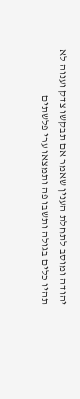יהודה ומוסב לתחלת הענין שאמר אם תבקשו צדק וענוה לא תהיו כלים בגולה ותשבו פה ותמצאו ערי פלשתים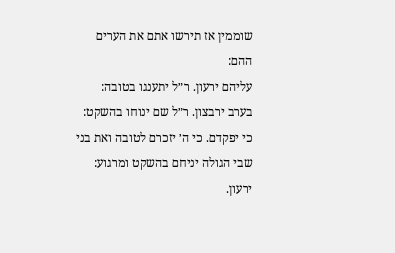שוממין אז תירשו אתם את הערים ההם:
עליהם ירעון. ר״ל יתענגו בטובה:
בערב ירבצון. ר״ל שם ינוחו בהשקט:
כי יפקדם. כי ה׳ יזכרם לטובה ואת בני שבי הגולה יניחם בהשקט ומרגוע:
ירעון.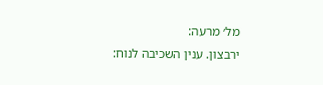מל׳ מרעה:
ירבצון. ענין השכיבה לנוח: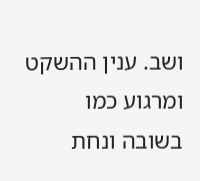ושב. ענין ההשקט ומרגוע כמו בשובה ונחת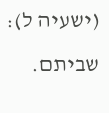(ישעיה ל):
שביתם.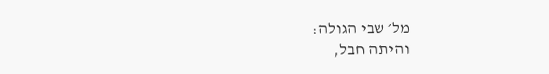מל׳ שבי הגולה:
והיתה חבל,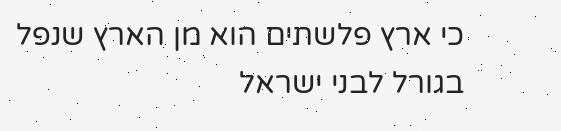כי ארץ פלשתים הוא מן הארץ שנפל בגורל לבני ישראל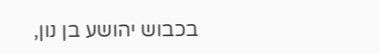בכבוש יהושע בן נון,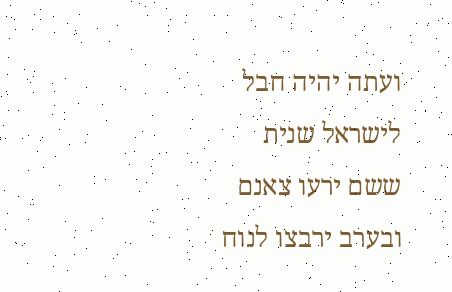ועתה יהיה חבל לישראל שנית ששם ירעו צאנם ובערב ירבצו לנוח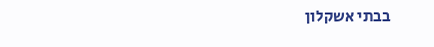בבתי אשקלון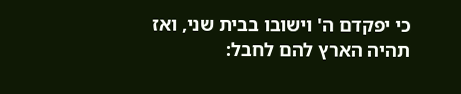כי יפקדם ה' וישובו בבית שני, ואז תהיה הארץ להם לחבל: